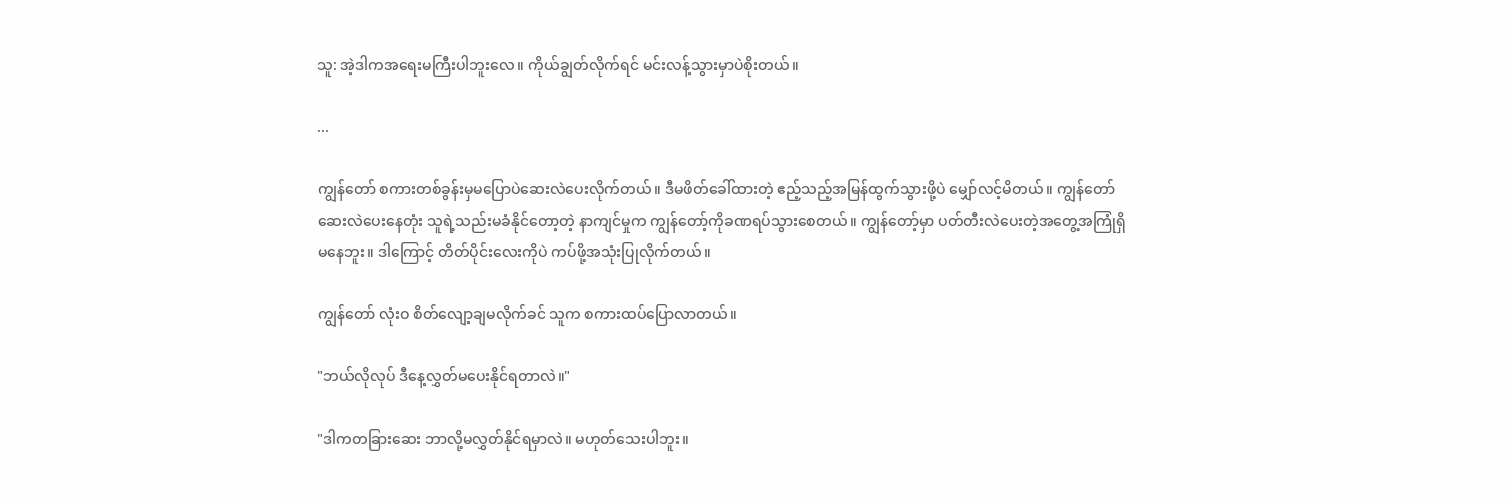သူ: အဲ့ဒါကအရေးမကြီးပါဘူးလေ။ ကိုယ်ချွတ်လိုက်ရင် မင်းလန့်သွားမှာပဲစိုးတယ်။

...

ကျွန်တော် စကားတစ်ခွန်းမှမပြောပဲဆေးလဲပေးလိုက်တယ်။ ဒီမဖိတ်ခေါ်ထားတဲ့ ဧည့်သည့်အမြန်ထွက်သွားဖို့ပဲ မျှော်လင့်မိတယ်။ ကျွန်တော်ဆေးလဲပေးနေတုံး သူရဲ့သည်းမခံနိုင်တော့တဲ့ နာကျင်မှုက ကျွန်တော့်ကိုခဏရပ်သွားစေတယ်။ ကျွန်တော့်မှာ ပတ်တီးလဲပေးတဲ့အတွေ့အကြုံရှိမနေဘူး။ ဒါကြောင့် တိတ်ပိုင်းလေးကိုပဲ ကပ်ဖို့အသုံးပြုလိုက်တယ်။

ကျွန်တော် လုံးဝ စိတ်လျော့ချမလိုက်ခင် သူက စကားထပ်ပြောလာတယ်။

"ဘယ်လိုလုပ် ဒီနေ့လွှတ်မပေးနိုင်ရတာလဲ။"

"ဒါကတခြားဆေး ဘာလို့မလွှတ်နိုင်ရမှာလဲ။ မဟုတ်သေးပါဘူး။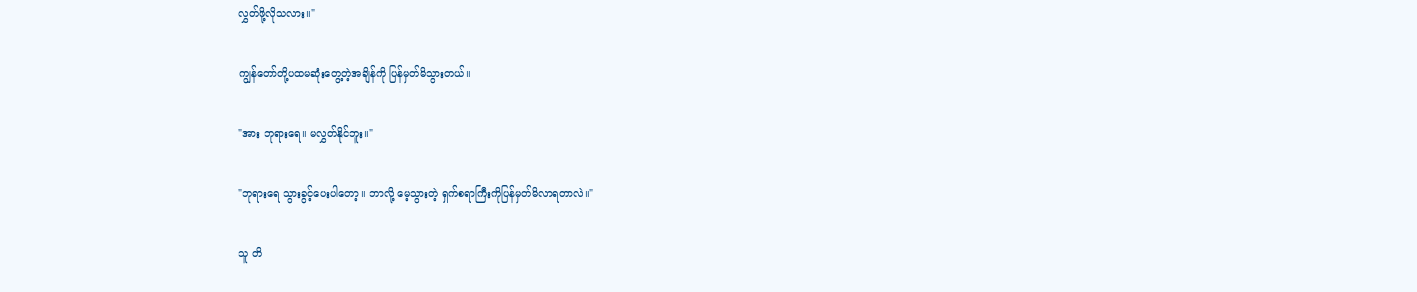လွှတ်ဖို့လိုသလား။"

ကျွန်တော်တို့ပထမဆုံးတွေ့တဲ့အချိန်ကို ပြန်မှတ်မိသွားတယ်။

"အား ဘုရားရေ။ မလွှတ်နိုင်ဘူး။"

"ဘုရားရေ သွားခွင့်ပေးပါတော့။ ဘာလို့ မေ့သွားတဲ့ ရှက်စရာကြီးကိုပြန်မှတ်မိလာရတာလဲ။"

သူ တိ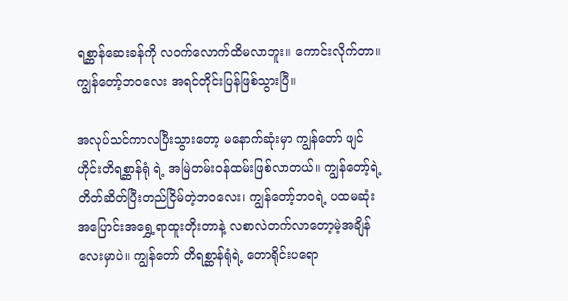ရစ္ဆာန်ဆေးခန်ကို လဝက်လောက်ထိမလာဘူး။ ကောင်းလိုက်တာ။ ကျွန်တော့်ဘဝလေး အရင်တိုင်းပြန်ဖြစ်သွားပြီ။

အလုပ်သင်ကာလပြီးသွားတော့ မနောက်ဆုံးမှာ ကျွန်တော် ဖျင်ဟိုင်းတိရစ္ဆာန်ရုံ ရဲ့ အမြဲတမ်းဝန်ထမ်းဖြစ်လာတယ်။ ကျွန်တော့်ရဲ့ တိတ်ဆိတ်ပြီးတည်ငြိမ်တဲ့ဘဝလေး၊ ကျွန်တော့်ဘဝရဲ့ ပထမဆုံးအပြောင်းအရွှေ့ရာထူးတိုးတာနဲ့ လစာလဲတက်လာတော့မဲ့အချိန်လေးမှာပဲ။ ကျွန်တော် တိရစ္ဆာန်ရုံရဲ့ တောရိုင်းပရော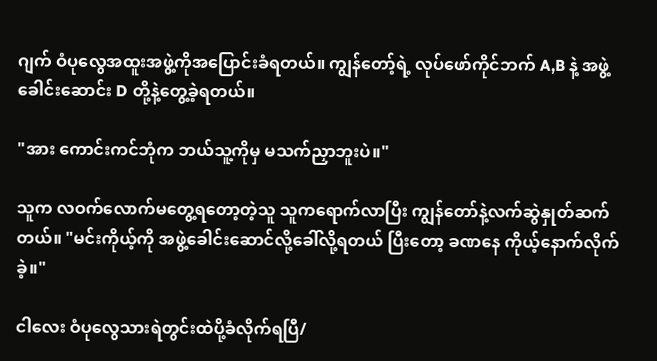ဂျက် ဝံပုလွေအထူးအဖွဲ့ကိုအပြောင်းခံရတယ်။ ကျွန်တော့်ရဲ့ လုပ်ဖော်ကိုင်ဘက် A,B နဲ့ အဖွဲ့ခေါင်းဆောင်း D တို့နဲ့တွေ့ခဲ့ရတယ်။

"အား ကောင်းကင်ဘုံက ဘယ်သူ့ကိုမှ မသက်ညှာဘူးပဲ။"

သူက လဝက်လောက်မတွေ့ရတော့တဲ့သူ သူကရောက်လာပြီး ကျွန်တော်နဲ့လက်ဆွဲနှုတ်ဆက်တယ်။ "မင်းကိုယ့်ကို အဖွဲ့ခေါင်းဆောင်လို့ခေါ်လို့ရတယ် ပြီးတော့ ခဏနေ ကိုယ့်နောက်လိုက်ခဲ့။"

ငါလေး ဝံပုလွေသားရဲတွင်းထဲပို့ခံလိုက်ရပြီ/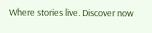Where stories live. Discover now